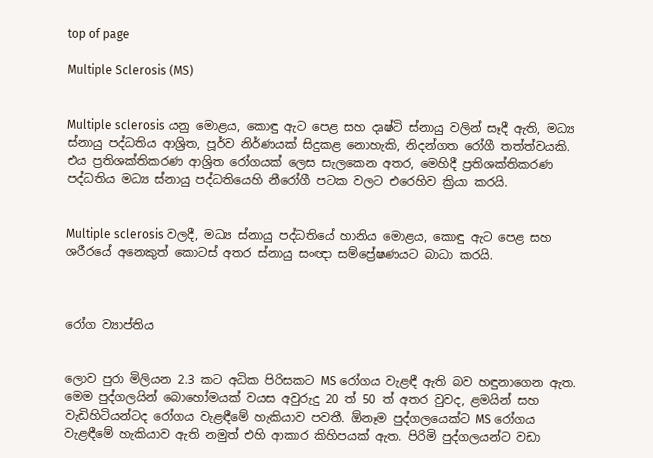top of page

Multiple Sclerosis (MS)


Multiple sclerosis යනු මොළය, කොඳු ඇට පෙළ සහ දෘෂ්ටි ස්නායු වලින් සෑදී ඇති, මධ්‍ය ස්නායු පද්ධතිය ආශ්‍රිත, පූර්ව නිර්ණයක් සිදුකළ නොහැකි, නිදන්ගත රෝගී තත්ත්වයකි. එය ප්‍රතිශක්තිකරණ ආශ්‍රිත රෝග‍යක් ලෙස සැලකෙන අතර, මෙහිදී ප්‍රතිශක්තිකරණ පද්ධතිය මධ්‍ය ස්නායු පද්ධතියෙහි නීරෝගී පටක වලට එරෙහිව ක්‍රියා කරයි.


Multiple sclerosis වලදී, මධ්‍ය ස්නායු පද්ධතියේ හානිය මොළය, කොඳු ඇට පෙළ සහ ශරීරයේ අනෙකුත් කොටස් අතර ස්නායු සංඥා සම්ප්‍රේෂණයට බාධා කරයි.



රෝග ව්‍යාප්තිය


ලොව පුරා මිලියන 2.3 කට අධික පිරිසකට MS රෝගය වැළඳී ඇති බව හඳුනාගෙන ඇත. මෙම පුද්ගලයින් බොහෝමයක් වයස අවුරුදු 20 ත් 50 ත් අතර වුවද, ළමයින් සහ වැඩිහිටියන්ටද රෝගය වැළඳීමේ හැකියාව පවතී. ඕනෑම පුද්ගලයෙක්ට MS රෝගය වැළඳීමේ හැකියාව ඇති නමුත් එහි ආකාර කිහිපයක් ඇත. පිරිමි පුද්ගලයන්ට වඩා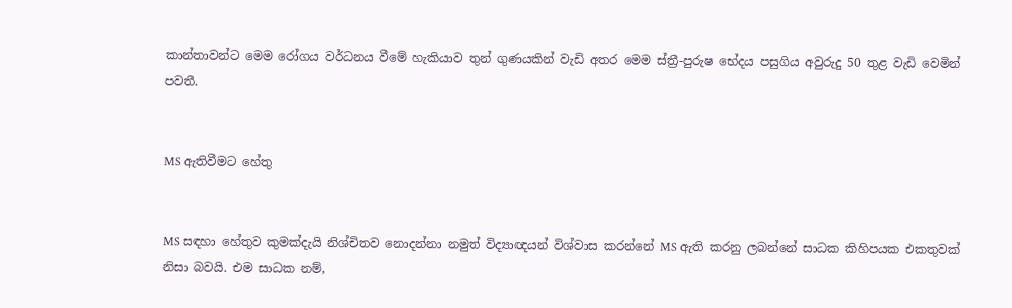කාන්තාවන්ට මෙම රෝගය වර්ධනය වීමේ හැකියාව තුන් ගුණයකින් වැඩි අතර මෙම ස්ත්‍රී-පුරුෂ භේදය පසුගිය අවුරුදු 50 තුළ වැඩි වෙමින් පවතී.


MS ඇතිවීමට හේතු


MS සඳහා හේතුව කුමක්දැයි නිශ්චිතව නොදන්නා නමුත් විද්‍යාඥයන් විශ්වාස කරන්නේ MS ඇති කරනු ලබන්නේ සාධක කිහිපයක එකතුවක් නිසා බවයි. එම සාධක නම්,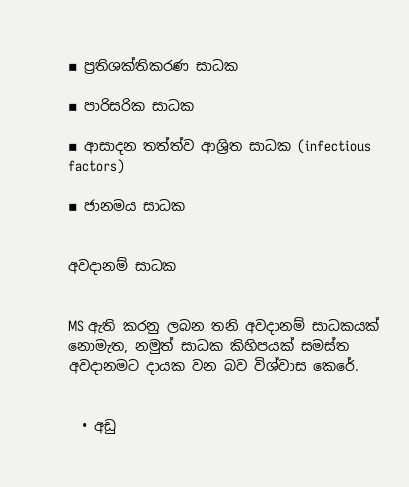▪ ප්‍රතිශක්තිකරණ සාධක

▪ පාරිසරික සාධක

▪ ආසාදන තත්ත්ව ආශ්‍රිත සාධක (infectious factors)

▪ ජානමය සාධක


අවදානම් සාධක


MS ඇති කරනු ලබන තනි අවදානම් සාධකයක් නොමැත, නමුත් සාධක කිහිපයක් සමස්ත අවදානමට දායක වන බව විශ්වාස කෙරේ.


  • අඩු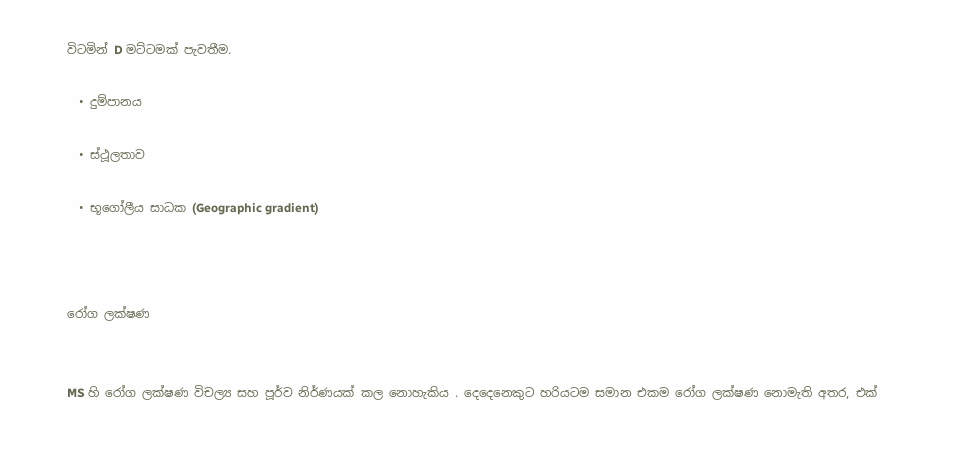විටමින් D මට්ටමක් පැවතීම.

  • දුම්පානය

  • ස්ථූලතාව

  • භූගෝලීය සාධක (Geographic gradient)



රෝග ලක්ෂණ


MS හි රෝග ලක්ෂණ විචල්‍ය සහ පූර්ව නිර්ණයක් කල නොහැකිය . දෙදෙනෙකුට හරියටම සමාන එකම රෝග ලක්ෂණ නොමැති අතර, එක්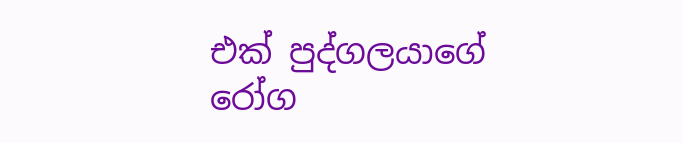එක් පුද්ගලයාගේ රෝග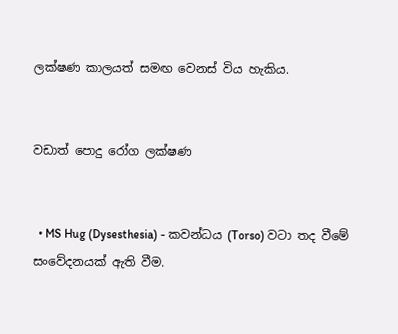ලක්ෂණ කාලයත් සමඟ වෙනස් විය හැකිය.


වඩාත් පොදු රෝග ලක්ෂණ


  • MS Hug (Dysesthesia) - කවන්ධය (Torso) වටා තද වීමේ සංවේදනයක් ඇති වීම.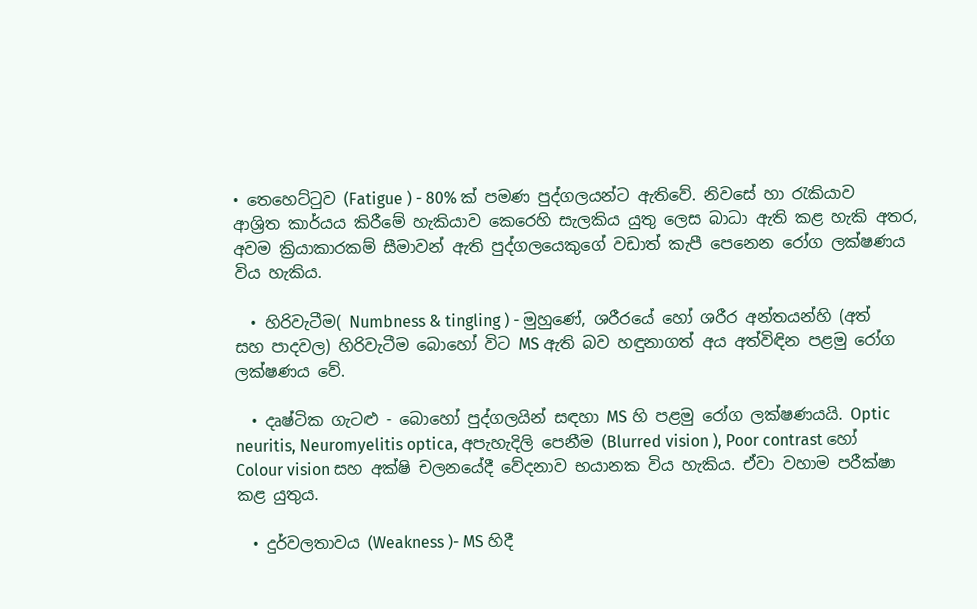• තෙහෙට්ටුව (Fatigue ) - 80% ක් පමණ පුද්ගලයන්ට ඇතිවේ. නිවසේ හා රැකියාව ආශ්‍රිත කාර්යය කිරීමේ හැකියාව කෙරෙහි සැලකිය යුතු ලෙස බාධා ඇති කළ හැකි අතර, අවම ක්‍රියාකාරකම් සීමාවන් ඇති පුද්ගලයෙකුගේ වඩාත් කැපී පෙනෙන රෝග ලක්ෂණය විය හැකිය.

  • හිරිවැටීම( Numbness & tingling ) - මුහුණේ, ශරීරයේ හෝ ශරීර අන්තයන්හි (අත් සහ පාදවල) හිරිවැටීම බොහෝ විට MS ඇති බව හඳුනාගත් අය අත්විඳින පළමු රෝග ලක්ෂණය වේ.

  • දෘෂ්ටික ගැටළු - බොහෝ පුද්ගලයින් සඳහා MS හි පළමු රෝග ලක්ෂණයයි. Optic neuritis, Neuromyelitis optica, අපැහැදිලි පෙනීම (Blurred vision ), Poor contrast හෝ Colour vision සහ අක්ෂි චලනයේදී වේදනාව භයානක විය හැකිය. ඒවා වහාම පරීක්ෂා කළ යුතුය.

  • දුර්වලතාවය (Weakness )- MS හිදී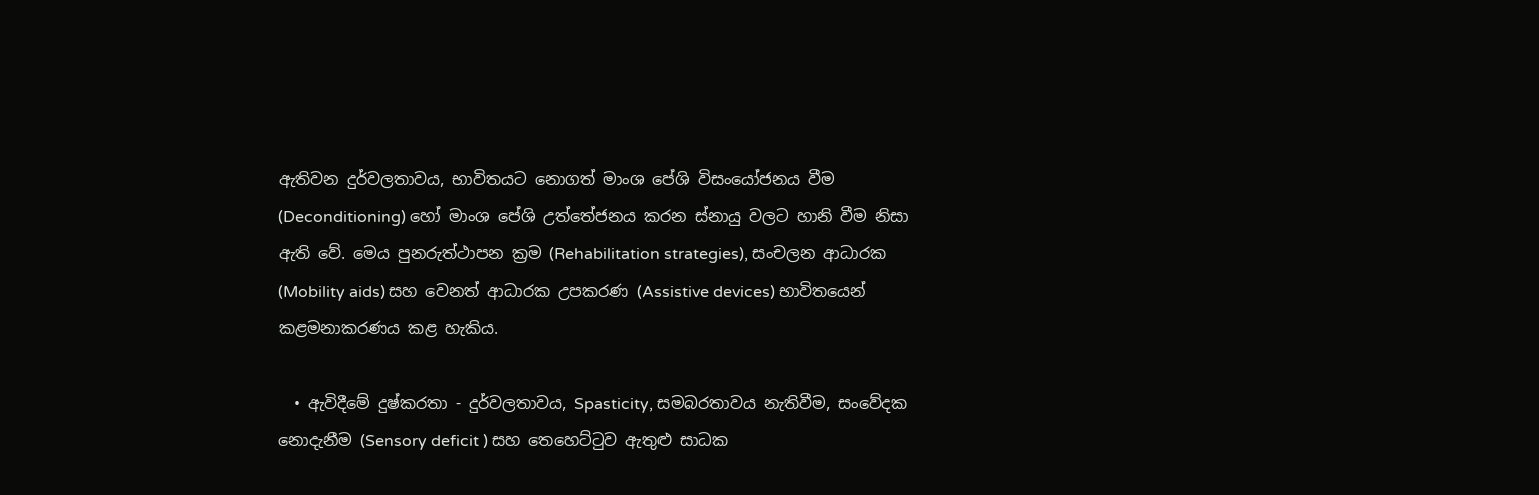ඇතිවන දුර්වලතාවය, භාවිතයට නොගත් මාංශ පේශි විසංයෝජනය වීම (Deconditioning) හෝ මාංශ පේශි උත්තේජනය කරන ස්නායු වලට හානි වීම නිසා ඇති වේ. මෙය පුනරුත්ථාපන ක්‍රම (Rehabilitation strategies), සංචලන ආධාරක (Mobility aids) සහ වෙනත් ආධාරක උපකරණ (Assistive devices) භාවිතයෙන් කළමනාකරණය කළ හැකිය.

  • ඇවිදීමේ දුෂ්කරතා - දුර්වලතාවය, Spasticity, සමබරතාවය නැතිවීම, සංවේදක නොදැනීම (Sensory deficit ) සහ තෙහෙට්ටුව ඇතුළු සාධක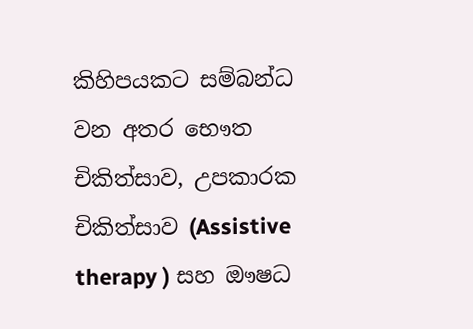කිහිපයකට සම්බන්ධ වන අතර භෞත චිකිත්සාව, උපකාරක චිකිත්සාව (Assistive therapy ) සහ ඖෂධ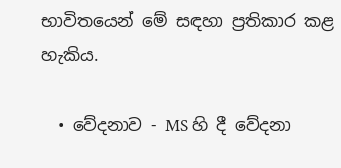භාවිතයෙන් මේ සඳහා ප්‍රතිකාර කළ හැකිය.

  • වේදනාව - MS හි දී වේදනා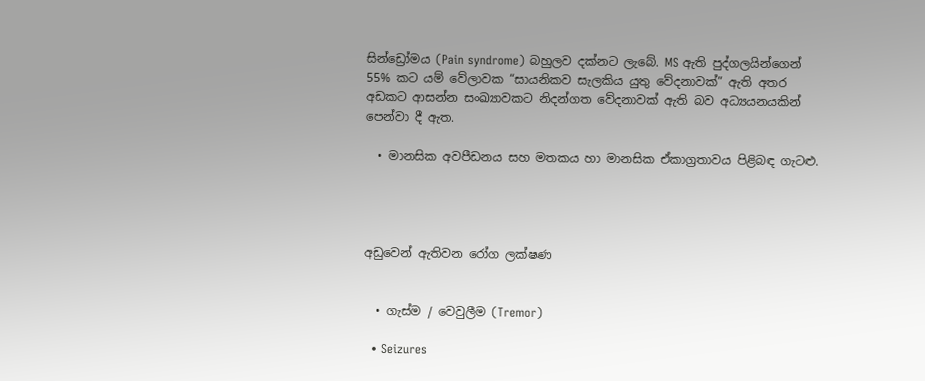සින්ඩ්‍රෝමය (Pain syndrome) බහුලව දක්නට ලැබේ. MS ඇති පුද්ගලයින්ගෙන් 55% කට යම් වේලාවක “සායනිකව සැලකිය යුතු වේදනාවක්” ඇති අතර අඩකට ආසන්න සංඛ්‍යාවකට නිදන්ගත වේදනාවක් ඇති බව අධ්‍යයනයකින් පෙන්වා දී ඇත.

  • මානසික අවපීඩනය සහ මතකය හා මානසික ඒකාග්‍රතාවය පිළිබඳ ගැටළු.




අඩුවෙන් ඇතිවන රෝග ලක්ෂණ


  • ගැස්ම / වෙවුලීම (Tremor)

  • Seizures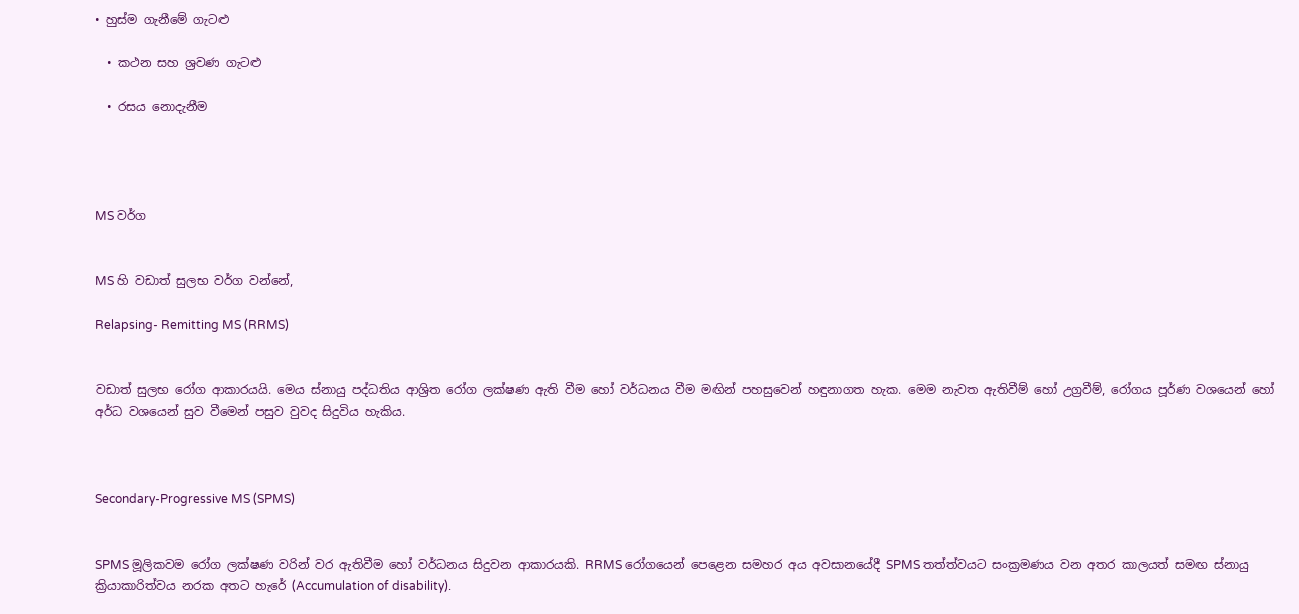• හුස්ම ගැනීමේ ගැටළු

  • කථන සහ ශ්‍රවණ ගැටළු

  • රසය නොදැනීම




MS වර්ග


MS හි වඩාත් සුලභ වර්ග වන්නේ,

Relapsing- Remitting MS (RRMS)


වඩාත් සුලභ රෝග ආකාරයයි. මෙය ස්නායු පද්ධතිය ආශ්‍රිත රෝග ලක්ෂණ ඇති වීම හෝ වර්ධනය වීම මඟින් පහසුවෙන් හඳුනාගත හැක. මෙම නැවත ඇතිවීම් හෝ උග්‍රවීම්, රෝගය පූර්ණ වශයෙන් හෝ අර්ධ වශයෙන් සුව වීමෙන් පසුව වුවද සිදුවිය හැකිය.



Secondary-Progressive MS (SPMS)


SPMS මූලිකවම රෝග ලක්ෂණ වරින් වර ඇතිවීම හෝ වර්ධනය සිදුවන ආකාරයකි. RRMS රෝගයෙන් පෙළෙන සමහර අය අවසානයේදී SPMS තත්ත්වයට සංක්‍රමණය වන අතර කාලයත් සමඟ ස්නායු ක්‍රියාකාරිත්වය නරක අතට හැරේ (Accumulation of disability).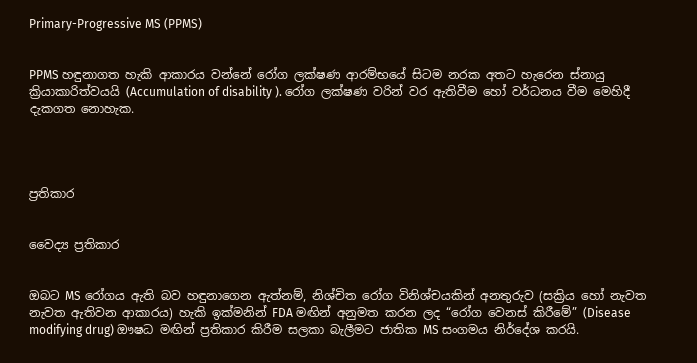Primary-Progressive MS (PPMS)


PPMS හඳුනාගත හැකි ආකාරය වන්නේ රෝග ලක්ෂණ ආරම්භයේ සිටම නරක අතට හැරෙන ස්නායු ක්‍රියාකාරිත්වයයි (Accumulation of disability ). රෝග ලක්ෂණ වරින් වර ඇතිවීම හෝ වර්ධනය වීම මෙහිදී දැකගත නොහැක.




ප්‍රතිකාර


වෛද්‍ය ප්‍රතිකාර


ඔබට MS රෝගය ඇති බව හඳුනාගෙන ඇත්නම්, නිශ්චිත රෝග විනිශ්චයකින් අනතුරුව (සක්‍රිය හෝ නැවත නැවත ඇතිවන ආකාරය) හැකි ඉක්මනින් FDA මඟින් අනුමත කරන ලද “රෝග වෙනස් කිරීමේ” (Disease modifying drug) ඖෂධ මඟින් ප්‍රතිකාර කිරීම සලකා බැලීමට ජාතික MS සංගමය නිර්දේශ කරයි.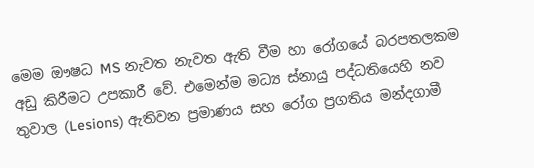මෙම ඖෂධ MS නැවත නැවත ඇති වීම හා රෝගයේ බරපතලකම අඩු කිරීමට උපකාරී වේ. එමෙන්ම මධ්‍ය ස්නායු පද්ධතියෙහි නව තුවාල (Lesions) ඇතිවන ප්‍රමාණය සහ රෝග ප්‍රගතිය මන්දගාමී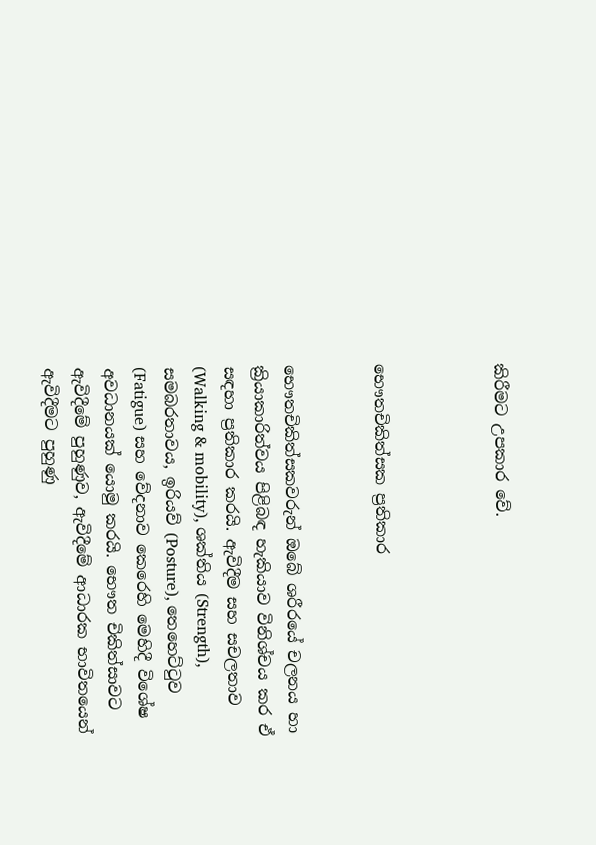කිරීමට උපකාර වේ.



භෞතචිකිත්සක ප්‍රතිකාර


භෞතචිකිත්සකවරුන් ඔබේ ශරීරයේ චලනය හා ක්‍රියාකාරිත්වය පිළිබඳ හැකියාව විනිශ්චය කර ඒ සඳහා ප්‍රතිකාර කරයි. ඇවිදීම සහ සචලතාව (Walking & mobility), ශක්තිය (Strength), සමබරතාවය, ඉරියව් (Posture), තෙහෙට්ටුව (Fatigue) සහ වේදනාව කෙරෙහි මෙහිදී විශේෂ අවධානයක් යොමු කරයි. භෞත චිකිත්සාවට ඇවිදීමේ පුහුණුව, ඇවිදීමේ ආධාරක භාවිතයෙන් ඇවිදීමට පුහුණු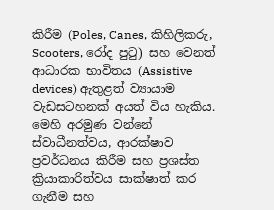කිරීම (Poles, Canes, කිහිලිකරු, Scooters, රෝද පුටු) සහ වෙනත් ආධාරක භාවිතය (Assistive devices) ඇතුළත් ව්‍යායාම වැඩසටහනක් අයත් විය හැකිය. මෙහි අරමුණ වන්නේ ස්වාධීනත්වය, ආරක්ෂාව ප්‍රවර්ධනය කිරීම සහ ප්‍රශස්ත ක්‍රියාකාරිත්වය සාක්ෂාත් කර ගැනීම සහ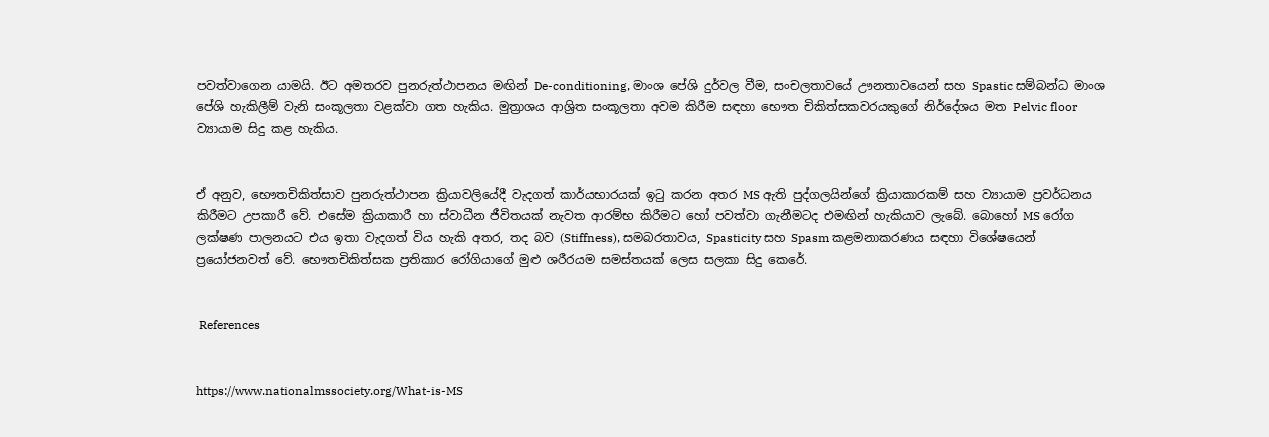පවත්වාගෙන යාමයි. ඊට අමතරව පුනරුත්ථාපනය මඟින් De-conditioning, මාංශ පේශි දුර්වල වීම, සංචලතාවයේ ඌනතාවයෙන් සහ Spastic සම්බන්ධ මාංශ පේශි හැකිලීම් වැනි සංකූලතා වළක්වා ගත හැකිය. මුත්‍රාශය ආශ්‍රිත සංකූලතා අවම කිරීම සඳහා භෞත චිකිත්සකවරයකුගේ නිර්දේශය මත Pelvic floor ව්‍යායාම සිදු කළ හැකිය.


ඒ අනුව, භෞතචිකිත්සාව පුනරුත්ථාපන ක්‍රියාවලියේදී වැදගත් කාර්යභාරයක් ඉටු කරන අතර MS ඇති පුද්ගලයින්ගේ ක්‍රියාකාරකම් සහ ව්‍යායාම ප්‍රවර්ධනය කිරීමට උපකාරී වේ. එසේම ක්‍රියාකාරී හා ස්වාධීන ජීවිතයක් නැවත ආරම්භ කිරීමට හෝ පවත්වා ගැනීමටද එමඟින් හැකියාව ලැබේ. බොහෝ MS රෝග ලක්ෂණ පාලනයට එය ඉතා වැදගත් විය හැකි අතර, තද බව (Stiffness), සමබරතාවය, Spasticity සහ Spasm කළමනාකරණය සඳහා විශේෂයෙන් ප්‍රයෝජනවත් වේ. භෞතචිකිත්සක ප්‍රතිකාර රෝගියාගේ මුළු ශරීරයම සමස්තයක් ලෙස සලකා සිදු කෙරේ.


 References


https://www.nationalmssociety.org/What-is-MS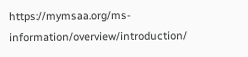https://mymsaa.org/ms-information/overview/introduction/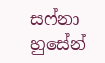සෆ්නා හුසේන්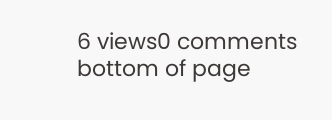6 views0 comments
bottom of page